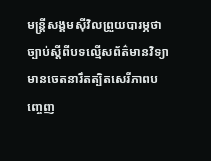មន្ត្រីសង្គមស៊ីវិលព្រួយបារម្ភថា ច្បាប់ស្ដីពីបទល្មើសព័ត៌មានវិទ្យាមានចេតនារឹតត្បិតសេរីភាពបញ្ចេញ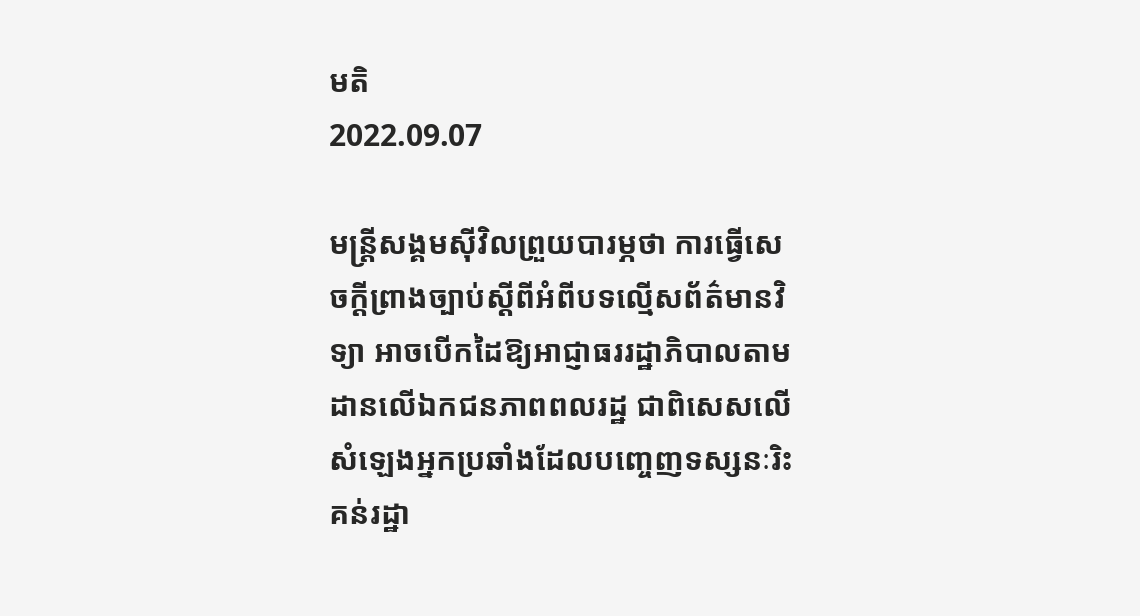មតិ
2022.09.07

មន្ត្រីសង្គមស៊ីវិលព្រួយបារម្ភថា ការធ្វើសេចក្ដីព្រាងច្បាប់ស្ដីពីអំពីបទល្មើសព័ត៌មានវិទ្យា អាចបើកដៃឱ្យអាជ្ញាធររដ្ឋាភិបាលតាមដានលើឯកជនភាពពលរដ្ឋ ជាពិសេសលើសំឡេងអ្នកប្រឆាំងដែលបញ្ចេញទស្សនៈរិះគន់រដ្ឋា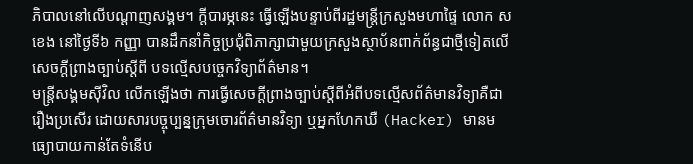ភិបាលនៅលើបណ្ដាញសង្គម។ ក្ដីបារម្ភនេះ ធ្វើឡើងបន្ទាប់ពីរដ្ឋមន្ត្រីក្រសួងមហាផ្ទៃ លោក ស ខេង នៅថ្ងៃទី៦ កញ្ញា បានដឹកនាំកិច្ចប្រជុំពិភាក្សាជាមួយក្រសួងស្ថាប័នពាក់ព័ន្ធជាថ្មីទៀតលើសេចក្ដីព្រាងច្បាប់ស្ដីពី បទល្មើសបច្ចេកវិទ្យាព័ត៌មាន។
មន្ត្រីសង្គមស៊ីវិល លើកឡើងថា ការធ្វើសេចក្ដីព្រាងច្បាប់ស្តីពីអំពីបទល្មើសព័ត៌មានវិទ្យាគឺជារឿងប្រសើរ ដោយសារបច្ចុប្បន្នក្រុមចោរព័ត៌មានវិទ្យា ឬអ្នកហែកឃឺ (Hacker) មានមធ្យោបាយកាន់តែទំនើប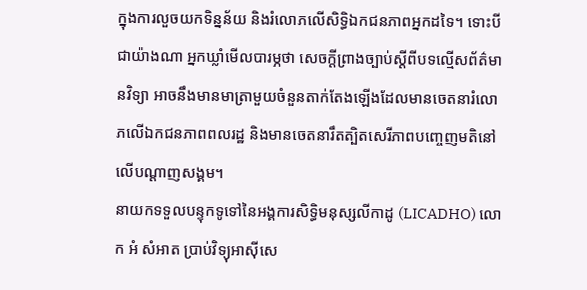ក្នុងការលួចយកទិន្នន័យ និងរំលោភលើសិទ្ធិឯកជនភាពអ្នកដទៃ។ ទោះបីជាយ៉ាងណា អ្នកឃ្លាំមើលបារម្ភថា សេចក្ដីព្រាងច្បាប់ស្ដីពីបទល្មើសព័ត៌មានវិទ្យា អាចនឹងមានមាត្រាមួយចំនួនតាក់តែងឡើងដែលមានចេតនារំលោភលើឯកជនភាពពលរដ្ឋ និងមានចេតនារឹតត្បិតសេរីភាពបញ្ចេញមតិនៅលើបណ្ដាញសង្គម។
នាយកទទួលបន្ទុកទូទៅនៃអង្គការសិទ្ធិមនុស្សលីកាដូ (LICADHO) លោក អំ សំអាត ប្រាប់វិទ្យុអាស៊ីសេ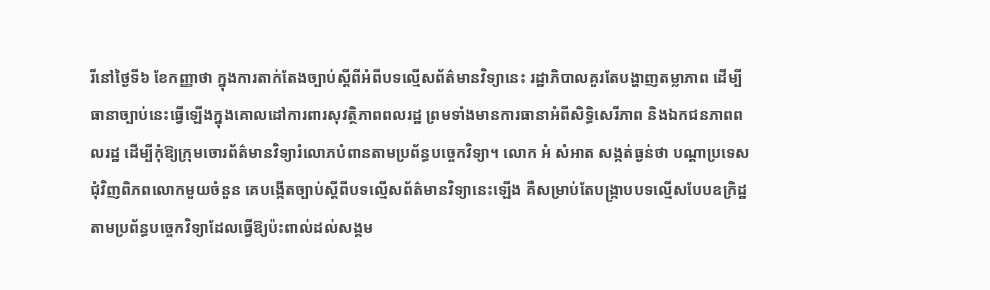រីនៅថ្ងៃទី៦ ខែកញ្ញាថា ក្នុងការតាក់តែងច្បាប់ស្ដីពីអំពីបទល្មើសព័ត៌មានវិទ្យានេះ រដ្ឋាភិបាលគួរតែបង្ហាញតម្លាភាព ដើម្បីធានាច្បាប់នេះធ្វើឡើងក្នុងគោលដៅការពារសុវត្ថិភាពពលរដ្ឋ ព្រមទាំងមានការធានាអំពីសិទ្ធិសេរីភាព និងឯកជនភាពពលរដ្ឋ ដើម្បីកុំឱ្យក្រុមចោរព័ត៌មានវិទ្យារំលោភបំពានតាមប្រព័ន្ធបច្ចេកវិទ្យា។ លោក អំ សំអាត សង្កត់ធ្ងន់ថា បណ្ដាប្រទេសជុំវិញពិភពលោកមួយចំនួន គេបង្កើតច្បាប់ស្ដីពីបទល្មើសព័ត៌មានវិទ្យានេះឡើង គឺសម្រាប់តែបង្ក្រាបបទល្មើសបែបឧក្រិដ្ឋតាមប្រព័ន្ធបច្ចេកវិទ្យាដែលធ្វើឱ្យប៉ះពាល់ដល់សង្គម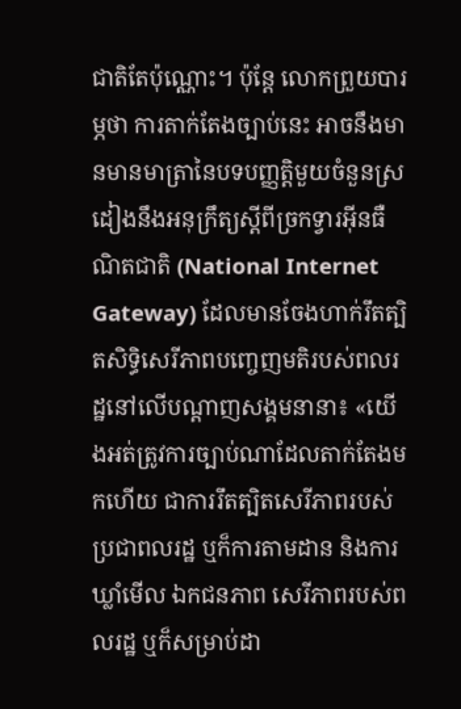ជាតិតែប៉ុណ្ណោះ។ ប៉ុន្តែ លោកព្រួយបារម្ភថា ការតាក់តែងច្បាប់នេះ អាចនឹងមានមានមាត្រានៃបទបញ្ញត្តិមួយចំនួនស្រដៀងនឹងអនុក្រឹត្យស្ដីពីច្រកទ្វារអ៊ីនធឺណិតជាតិ (National Internet Gateway) ដែលមានចែងហាក់រឹតត្បិតសិទ្ធិសេរីភាពបញ្ចេញមតិរបស់ពលរដ្ឋនៅលើបណ្ដាញសង្គមនានា៖ «យើងអត់ត្រូវការច្បាប់ណាដែលតាក់តែងមកហើយ ជាការរឹតត្បិតសេរីភាពរបស់ប្រជាពលរដ្ឋ ឬក៏ការតាមដាន និងការឃ្លាំមើល ឯកជនភាព សេរីភាពរបស់ពលរដ្ឋ ឬក៏សម្រាប់ដា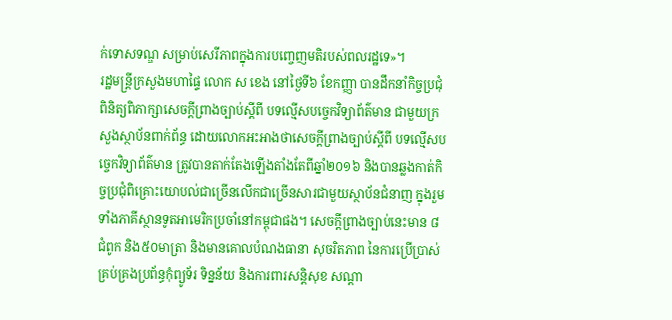ក់ទោសទណ្ឌ សម្រាប់សេរីភាពក្នុងការបញ្ចេញមតិរបស់ពលរដ្ឋទេ»។
រដ្ឋមន្ត្រីក្រសួងមហាផ្ទៃ លោក ស ខេង នៅថ្ងៃទី៦ ខែកញ្ញា បានដឹកនាំកិច្ចប្រជុំពិនិត្យពិភាក្សាសេចក្ដីព្រាងច្បាប់ស្ដីពី បទល្មើសបច្ចេកវិទ្យាព័ត៌មាន ជាមួយក្រសួងស្ថាប័នពាក់ព័ន្ធ ដោយលោកអះអាងថាសេចក្ដីព្រាងច្បាប់ស្ដីពី បទល្មើសបច្ចេកវិទ្យាព័ត៌មាន ត្រូវបានតាក់តែងឡើងតាំងតែពីឆ្នាំ២០១៦ និងបានឆ្លងកាត់កិច្ចប្រជុំពិគ្រោះយោបល់ជាច្រើនលើកជាច្រើនសារជាមួយស្ថាប័នជំនាញ ក្នុងរួមទាំងភាគីស្ថានទូតអាមេរិកប្រចាំនៅកម្ពុជាផង។ សេចក្ដីព្រាងច្បាប់នេះមាន ៨ជំពូក និង៥០មាត្រា និងមានគោលបំណងធានា សុចរិតភាព នៃការប្រើប្រាស់គ្រប់គ្រងប្រព័ន្ធកុំព្យូទ័រ ទិន្នន័យ និងការពារសន្តិសុខ សណ្ដា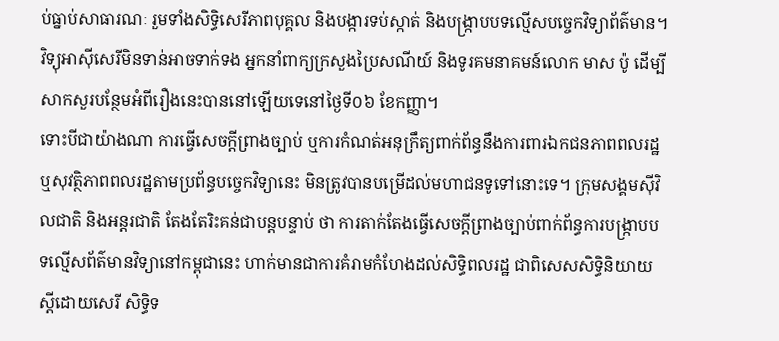ប់ធ្នាប់សាធារណៈ រួមទាំងសិទ្ធិសេរីភាពបុគ្គល និងបង្ការទប់ស្កាត់ និងបង្ក្រាបបទល្មើសបច្ចេកវិទ្យាព័ត៌មាន។
វិទ្យុអាស៊ីសេរីមិនទាន់អាចទាក់ទង អ្នកនាំពាក្យក្រសួងប្រៃសណីយ៍ និងទូរគមនាគមន៍លោក មាស ប៉ូ ដើម្បីសាកសួរបន្ថែមអំពីរឿងនេះបាននៅឡើយទេនៅថ្ងៃទី០៦ ខែកញ្ញា។
ទោះបីជាយ៉ាងណា ការធ្វើសេចក្ដីព្រាងច្បាប់ ឬការកំណត់អនុក្រឹត្យពាក់ព័ន្ធនឹងការពារឯកជនភាពពលរដ្ឋ ឬសុវត្ថិភាពពលរដ្ឋតាមប្រព័ន្ធបច្ចេកវិទ្យានេះ មិនត្រូវបានបម្រើដល់មហាជនទូទៅនោះទេ។ ក្រុមសង្គមស៊ីវិលជាតិ និងអន្តរជាតិ តែងតែរិះគន់ជាបន្តបន្ទាប់ ថា ការតាក់តែងធ្វើសេចក្ដីព្រាងច្បាប់ពាក់ព័ន្ធការបង្ក្រាបបទល្មើសព័ត៌មានវិទ្យានៅកម្ពុជានេះ ហាក់មានជាការគំរាមកំហែងដល់សិទ្ធិពលរដ្ឋ ជាពិសេសសិទ្ធិនិយាយស្ដីដោយសេរី សិទ្ធិទ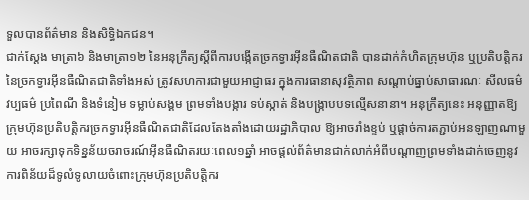ទួលបានព័ត៌មាន និងសិទ្ធិឯកជន។
ជាក់ស្ដែង មាត្រា៦ និងមាត្រា១២ នៃអនុក្រឹត្យស្ដីពីការបង្កើតច្រកទ្វារអ៊ីនធឺណិតជាតិ បានដាក់កំហិតក្រុមហ៊ុន ឬប្រតិបត្តិករនៃច្រកទ្វារអ៊ីនធឺណិតជាតិទាំងអស់ ត្រូវសហការជាមួយអាជ្ញាធរ ក្នុងការធានាសុវត្ថិភាព សណ្ដាប់ធ្នាប់សាធារណៈ សីលធម៌ វប្បធម៌ ប្រពៃណី និងទំនៀម ទម្លាប់សង្គម ព្រមទាំងបង្ការ ទប់ស្កាត់ និងបង្ក្រាបបទល្មើសនានា។ អនុក្រឹត្យនេះ អនុញ្ញាតឱ្យក្រុមហ៊ុនប្រតិបត្តិករច្រកទ្វារអ៊ីនធឺណិតជាតិដែលតែងតាំងដោយរដ្ឋាភិបាល ឱ្យអាចរាំងខ្ទប់ ឬផ្តាច់ការតភ្ជាប់អនឡាញណាមួយ អាចរក្សាទុកទិន្នន័យចរាចរណ៍អ៊ីនធឺណិតរយៈពេល១ឆ្នាំ អាចផ្តល់ព័ត៌មានជាក់លាក់អំពីបណ្ដាញព្រមទាំងដាក់ចេញនូវការពិន័យដ៏ទូលំទូលាយចំពោះក្រុមហ៊ុនប្រតិបត្តិករ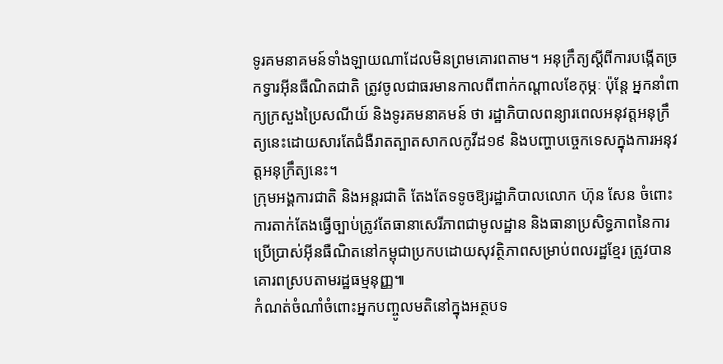ទូរគមនាគមន៍ទាំងឡាយណាដែលមិនព្រមគោរពតាម។ អនុក្រឹត្យស្ដីពីការបង្កើតច្រកទ្វារអ៊ីនធឺណិតជាតិ ត្រូវចូលជាធរមានកាលពីពាក់កណ្តាលខែកុម្ភៈ ប៉ុន្តែ អ្នកនាំពាក្យក្រសួងប្រៃសណីយ៍ និងទូរគមនាគមន៍ ថា រដ្ឋាភិបាលពន្យារពេលអនុវត្តអនុក្រឹត្យនេះដោយសារតែជំងឺរាតត្បាតសាកលកូវីដ១៩ និងបញ្ហាបច្ចេកទេសក្នុងការអនុវត្តអនុក្រឹត្យនេះ។
ក្រុមអង្គការជាតិ និងអន្តរជាតិ តែងតែទទូចឱ្យរដ្ឋាភិបាលលោក ហ៊ុន សែន ចំពោះការតាក់តែងធ្វើច្បាប់ត្រូវតែធានាសេរីភាពជាមូលដ្ឋាន និងធានាប្រសិទ្ធភាពនៃការប្រើប្រាស់អ៊ីនធឺណិតនៅកម្ពុជាប្រកបដោយសុវត្ថិភាពសម្រាប់ពលរដ្ឋខ្មែរ ត្រូវបានគោរពស្របតាមរដ្ឋធម្មនុញ្ញ៕
កំណត់ចំណាំចំពោះអ្នកបញ្ចូលមតិនៅក្នុងអត្ថបទ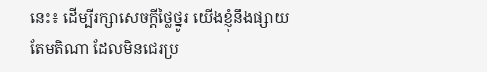នេះ៖ ដើម្បីរក្សាសេចក្ដីថ្លៃថ្នូរ យើងខ្ញុំនឹងផ្សាយតែមតិណា ដែលមិនជេរប្រ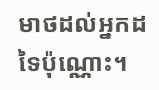មាថដល់អ្នកដទៃប៉ុណ្ណោះ។